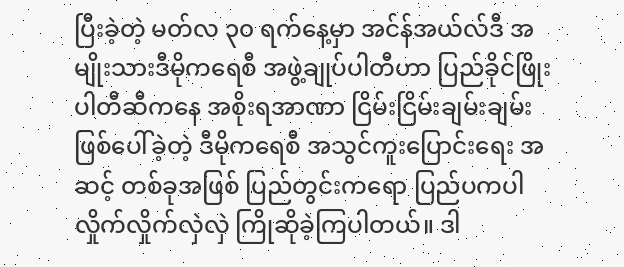ပြီးခဲ့တဲ့ မတ်လ ၃၀ ရက်နေ့မှာ အင်န်အယ်လ်ဒီ အမျိုးသားဒီမိုကရေစီ အဖွဲ့ချုပ်ပါတီဟာ ပြည်ခိုင်ဖြိုး ပါတီဆီကနေ အစိုးရအာဏာ ငြိမ်းငြိမ်းချမ်းချမ်း ဖြစ်ပေါ်ခဲ့တဲ့ ဒီမိုကရေစီ အသွင်ကူးပြောင်းရေး အဆင့် တစ်ခုအဖြစ် ပြည်တွင်းကရော ပြည်ပကပါ လှိုက်လှိုက်လှဲလှဲ ကြိုဆိုခဲ့ကြပါတယ်။ ဒါ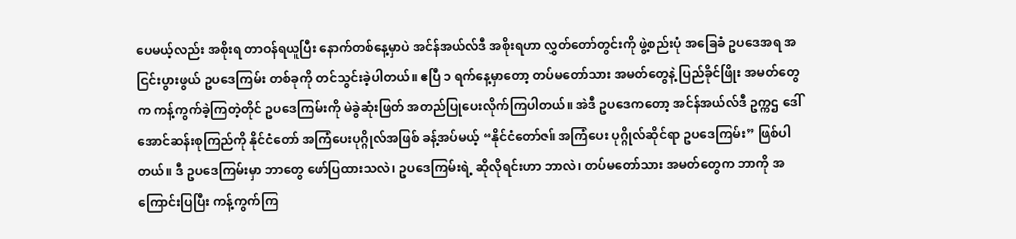ပေမယ့်လည်း အစိုးရ တာဝန်ရယူပြီး နောက်တစ်နေ့မှာပဲ အင်န်အယ်လ်ဒီ အစိုးရဟာ လွှတ်တော်တွင်းကို ဖွဲ့စည်းပုံ အခြေခံ ဥပဒေအရ အငြင်းပွားဖွယ် ဥပဒေကြမ်း တစ်ခုကို တင်သွင်းခဲ့ပါတယ်။ ဧပြီ ၁ ရက်နေ့မှာတော့ တပ်မတော်သား အမတ်တွေနဲ့ ပြည်ခိုင်ဖြိုး အမတ်တွေက ကန့်ကွက်ခဲ့ကြတဲ့တိုင် ဥပဒေကြမ်းကို မဲခွဲဆုံးဖြတ် အတည်ပြုပေးလိုက်ကြပါတယ်။ အဲဒီ ဥပဒေကတော့ အင်န်အယ်လ်ဒီ ဥက္ကဌ ဒေါ်အောင်ဆန်းစုကြည်ကို နိုင်ငံတော် အကြံပေးပုဂ္ဂိုလ်အဖြစ် ခန့်အပ်မယ့် “နိုင်ငံတော်ဇ။် အကြံပေး ပုဂ္ဂိုလ်ဆိုင်ရာ ဥပဒေကြမ်း” ဖြစ်ပါတယ်။ ဒီ ဥပဒေကြမ်းမှာ ဘာတွေ ဖော်ပြထားသလဲ၊ ဥပဒေကြမ်းရဲ့ ဆိုလိုရင်းဟာ ဘာလဲ၊ တပ်မတော်သား အမတ်တွေက ဘာကို အကြောင်းပြပြီး ကန့်ကွက်ကြ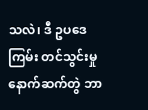သလဲ၊ ဒီ ဥပဒေကြမ်း တင်သွင်းမှု နောက်ဆက်တွဲ ဘာ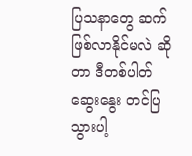ပြသနာတွေ ဆက်ဖြစ်လာနိုင်မလဲ ဆိုတာ ဒီတစ်ပါတ် ဆွေးနွေး တင်ပြသွားပါ့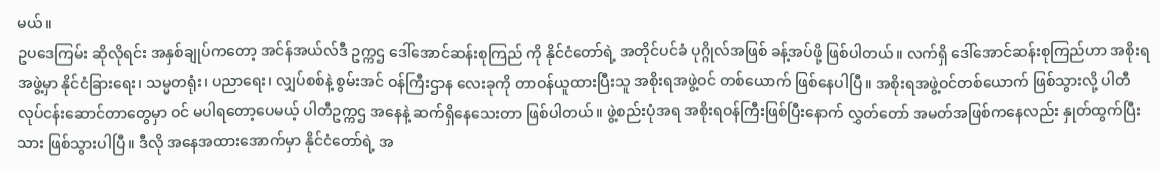မယ်။
ဥပဒေကြမ်း ဆိုလိုရင်း အနှစ်ချုပ်ကတော့ အင်န်အယ်လ်ဒီ ဥက္ကဌ ဒေါ်အောင်ဆန်းစုကြည် ကို နိုင်ငံတော်ရဲ့ အတိုင်ပင်ခံ ပုဂ္ဂိုလ်အဖြစ် ခန့်အပ်ဖို့ ဖြစ်ပါတယ်။ လက်ရှိ ဒေါ်အောင်ဆန်းစုကြည်ဟာ အစိုးရအဖွဲ့မှာ နိုင်ငံခြားရေး၊ သမ္မတရုံး၊ ပညာရေး၊ လျှပ်စစ်နဲ့ စွမ်းအင် ဝန်ကြီးဌာန လေးခုကို တာဝန်ယူထားပြီးသူ အစိုးရအဖွဲ့ဝင် တစ်ယောက် ဖြစ်နေပါပြီ။ အစိုးရအဖွဲ့ဝင်တစ်ယောက် ဖြစ်သွားလို့ ပါတီလုပ်ငန်းဆောင်တာတွေမှာ ဝင် မပါရတော့ပေမယ့် ပါတီဥက္ကဌ အနေနဲ့ ဆက်ရှိနေသေးတာ ဖြစ်ပါတယ်။ ဖွဲ့စည်းပုံအရ အစိုးရဝန်ကြီးဖြစ်ပြီးနောက် လွှတ်တော် အမတ်အဖြစ်ကနေလည်း နှုတ်ထွက်ပြီးသား ဖြစ်သွားပါပြီ။ ဒီလို အနေအထားအောက်မှာ နိုင်ငံတော်ရဲ့ အ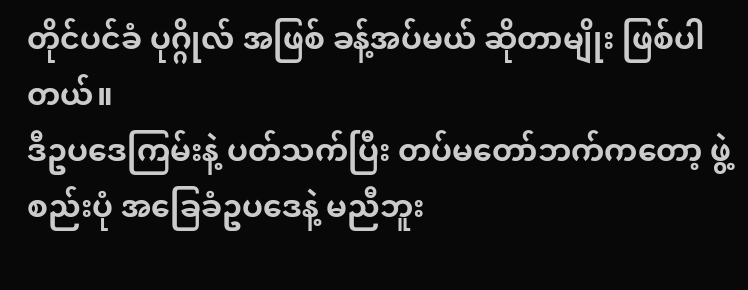တိုင်ပင်ခံ ပုဂ္ဂိုလ် အဖြစ် ခန့်အပ်မယ် ဆိုတာမျိုး ဖြစ်ပါတယ်။
ဒီဥပဒေကြမ်းနဲ့ ပတ်သက်ပြီး တပ်မတော်ဘက်ကတော့ ဖွဲ့စည်းပုံ အခြေခံဥပဒေနဲ့ မညီဘူး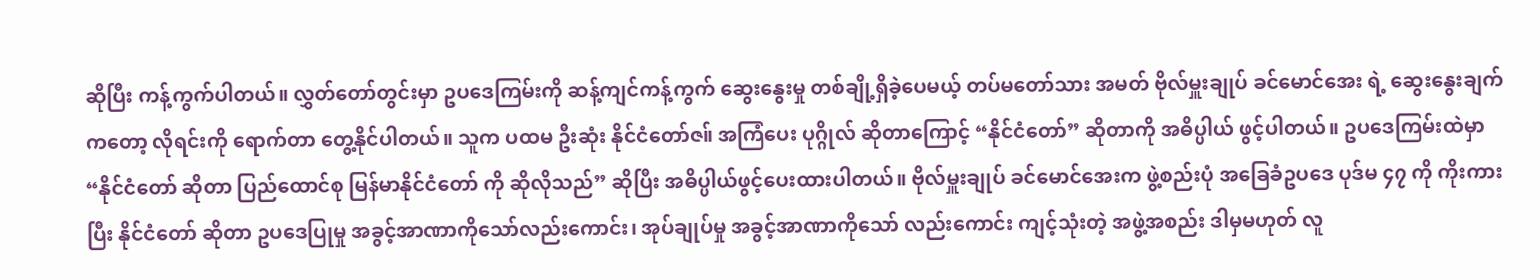ဆိုပြီး ကန့်ကွက်ပါတယ်။ လွှတ်တော်တွင်းမှာ ဥပဒေကြမ်းကို ဆန့်ကျင်ကန့်ကွက် ဆွေးနွေးမှု တစ်ချို့ရှိခဲ့ပေမယ့် တပ်မတော်သား အမတ် ဗိုလ်မှူးချုပ် ခင်မောင်အေး ရဲ့ ဆွေးနွေးချက်ကတော့ လိုရင်းကို ရောက်တာ တွေ့နိုင်ပါတယ်။ သူက ပထမ ဦးဆုံး နိုင်ငံတော်ဇ။် အကြံပေး ပုဂ္ဂိုလ် ဆိုတာကြောင့် “နိုင်ငံတော်” ဆိုတာကို အဓိပ္ပါယ် ဖွင့်ပါတယ်။ ဥပဒေကြမ်းထဲမှာ “နိုင်ငံတော် ဆိုတာ ပြည်ထောင်စု မြန်မာနိုင်ငံတော် ကို ဆိုလိုသည်” ဆိုပြီး အဓိပ္ပါယ်ဖွင့်ပေးထားပါတယ်။ ဗိုလ်မှူးချုပ် ခင်မောင်အေးက ဖွဲ့စည်းပုံ အခြေခံဥပဒေ ပုဒ်မ ၄၇ ကို ကိုးကားပြီး နိုင်ငံတော် ဆိုတာ ဥပဒေပြုမှု အခွင့်အာဏာကိုသော်လည်းကောင်း၊ အုပ်ချုပ်မှု အခွင့်အာဏာကိုသော် လည်းကောင်း ကျင့်သုံးတဲ့ အဖွဲ့အစည်း ဒါမှမဟုတ် လူ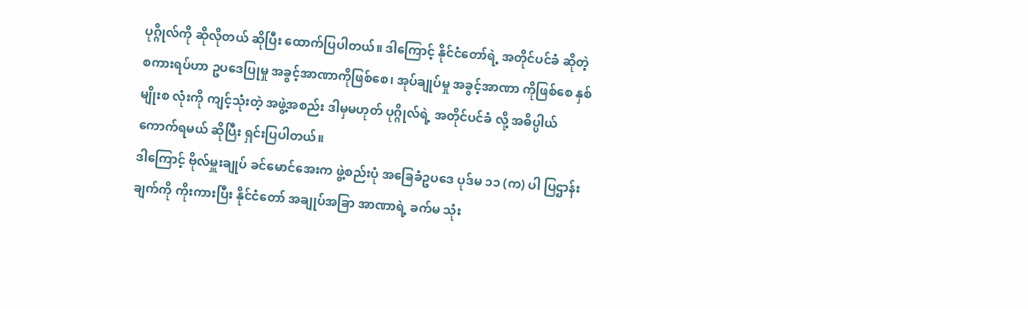ပုဂ္ဂိုလ်ကို ဆိုလိုတယ် ဆိုပြီး ထောက်ပြပါတယ်။ ဒါကြောင့် နိုင်ငံတော်ရဲ့ အတိုင်ပင်ခံ ဆိုတဲ့ စကားရပ်ဟာ ဥပဒေပြုမှု အခွင့်အာဏာကိုဖြစ်စေ၊ အုပ်ချုပ်မှု အခွင့်အာဏာ ကိုဖြစ်စေ နှစ်မျိုးစ လုံးကို ကျင့်သုံးတဲ့ အဖွဲ့အစည်း ဒါမှမဟုတ် ပုဂ္ဂိုလ်ရဲ့ အတိုင်ပင်ခံ လို့ အဓိပ္ပါယ်ကောက်ရမယ် ဆိုပြီး ရှင်းပြပါတယ်။
ဒါကြောင့် ဗိုလ်မှူးချုပ် ခင်မောင်အေးက ဖွဲ့စည်းပုံ အခြေခံဥပဒေ ပုဒ်မ ၁၁ (က) ပါ ပြဌာန်းချက်ကို ကိုးကားပြီး နိုင်ငံတော် အချုပ်အခြာ အာဏာရဲ့ ခက်မ သုံး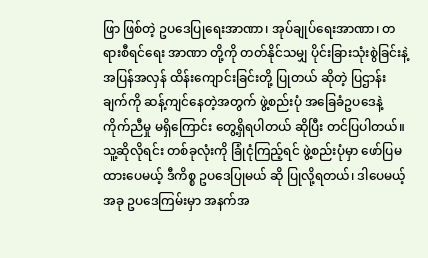ဖြာ ဖြစ်တဲ့ ဥပဒေပြုရေးအာဏာ၊ အုပ်ချုပ်ရေးအာဏာ၊ တရားစီရင်ရေး အာဏာ တို့ကို တတ်နိုင်သမျှ ပိုင်းခြားသုံးစွဲခြင်းနဲ့ အပြန်အလှန် ထိန်းကျောင်းခြင်းတို့ ပြုတယ် ဆိုတဲ့ ပြဌာန်းချက်ကို ဆန့်ကျင်နေတဲ့အတွက် ဖွဲ့စည်းပုံ အခြေခံဥပဒေနဲ့ ကိုက်ညီမှု မရှိကြောင်း တွေ့ရှိရပါတယ် ဆိုပြီး တင်ပြပါတယ်။
သူ့ဆိုလိုရင်း တစ်ခုလုံးကို ခြုံငုံကြည့်ရင် ဖွဲ့စည်းပုံမှာ ဖော်ပြမထားပေမယ့် ဒီကိစ္စ ဥပဒေပြုမယ် ဆို ပြုလို့ရတယ်၊ ဒါပေမယ့် အခု ဥပဒေကြမ်းမှာ အနက်အ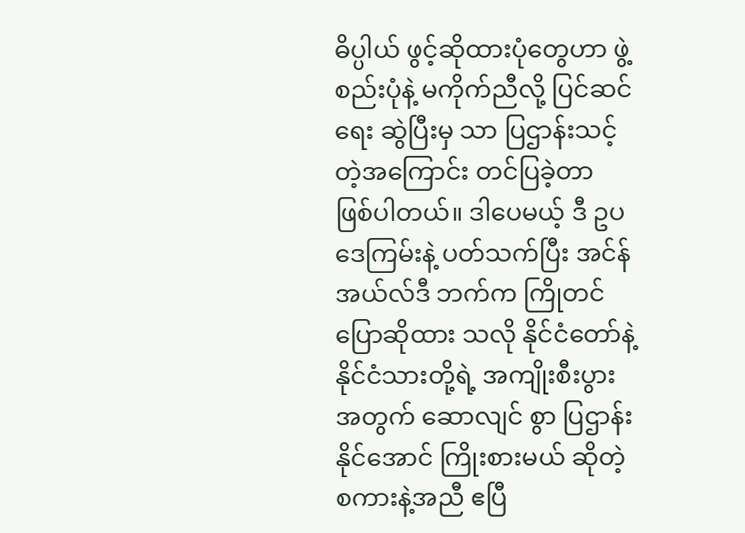ဓိပ္ပါယ် ဖွင့်ဆိုထားပုံတွေဟာ ဖွဲ့စည်းပုံနဲ့ မကိုက်ညီလို့ ပြင်ဆင်ရေး ဆွဲပြီးမှ သာ ပြဌာန်းသင့်တဲ့အကြောင်း တင်ပြခဲ့တာ ဖြစ်ပါတယ်။ ဒါပေမယ့် ဒီ ဥပဒေကြမ်းနဲ့ ပတ်သက်ပြီး အင်န်အယ်လ်ဒီ ဘက်က ကြိုတင် ပြောဆိုထား သလို နိုင်ငံတော်နဲ့ နိုင်ငံသားတို့ရဲ့ အကျိုးစီးပွားအတွက် ဆောလျင် စွာ ပြဌာန်းနိုင်အောင် ကြိုးစားမယ် ဆိုတဲ့ စကားနဲ့အညီ ဧပြီ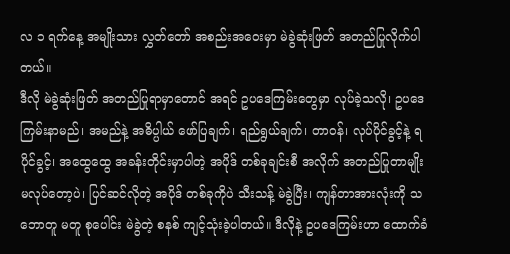လ ၁ ရက်နေ့ အမျိုးသား လွှတ်တော် အစည်းအဝေးမှာ မဲခွဲဆုံးဖြတ် အတည်ပြုလိုက်ပါတယ်။
ဒီလို မဲခွဲဆုံးဖြတ် အတည်ပြုရာမှာတောင် အရင် ဥပဒေကြမ်းတွေမှာ လုပ်ခဲ့သလို၊ ဥပဒေကြမ်းနာမည်၊ အမည်နဲ့ အဓိပ္ပါယ် ဖော်ပြချက်၊ ရည်ရွယ်ချက်၊ တာဝန်၊ လုပ်ပိုင်ခွင့်နဲ့ ရပိုင်ခွင့်၊ အထွေထွေ အခန်းတိုင်းမှာပါတဲ့ အပိုဒ် တစ်ခုချင်းစီ အလိုက် အတည်ပြုတာမျိုး မလုပ်တော့ပဲ၊ ပြင်ဆင်လိုတဲ့ အပိုဒ် တစ်ခုကိုပဲ သီးသန့် မဲခွဲပြီး၊ ကျန်တာအားလုံးကို သဘောတူ မတူ စုပေါင်း မဲခွဲတဲ့ စနစ် ကျင့်သုံးခဲ့ပါတယ်။ ဒီလိုနဲ့ ဥပဒေကြမ်းဟာ ထောက်ခံ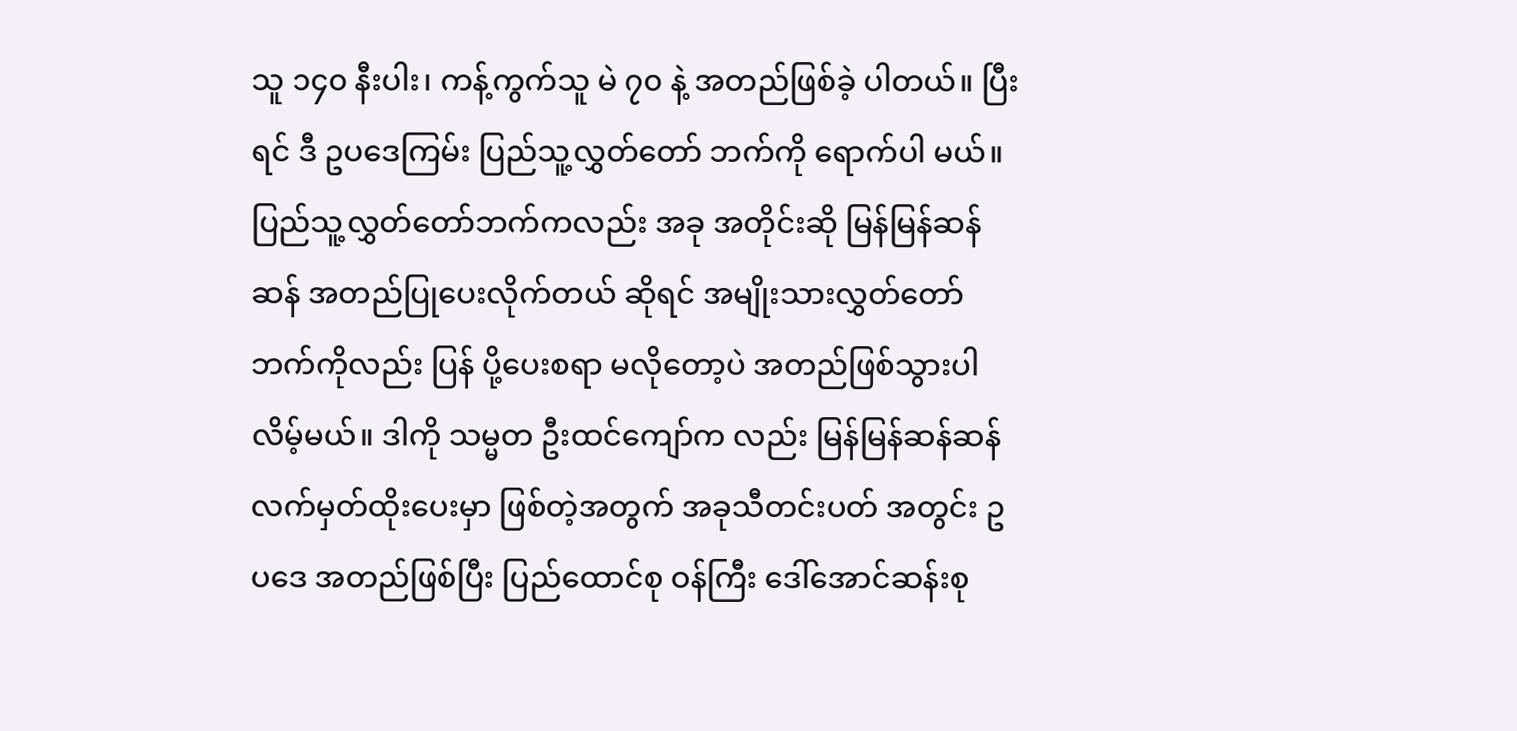သူ ၁၄၀ နီးပါး၊ ကန့်ကွက်သူ မဲ ၇၀ နဲ့ အတည်ဖြစ်ခဲ့ ပါတယ်။ ပြီးရင် ဒီ ဥပဒေကြမ်း ပြည်သူ့လွှတ်တော် ဘက်ကို ရောက်ပါ မယ်။ ပြည်သူ့လွှတ်တော်ဘက်ကလည်း အခု အတိုင်းဆို မြန်မြန်ဆန်ဆန် အတည်ပြုပေးလိုက်တယ် ဆိုရင် အမျိုးသားလွှတ်တော်ဘက်ကိုလည်း ပြန် ပို့ပေးစရာ မလိုတော့ပဲ အတည်ဖြစ်သွားပါလိမ့်မယ်။ ဒါကို သမ္မတ ဦးထင်ကျော်က လည်း မြန်မြန်ဆန်ဆန် လက်မှတ်ထိုးပေးမှာ ဖြစ်တဲ့အတွက် အခုသီတင်းပတ် အတွင်း ဥပဒေ အတည်ဖြစ်ပြီး ပြည်ထောင်စု ဝန်ကြီး ဒေါ်အောင်ဆန်းစု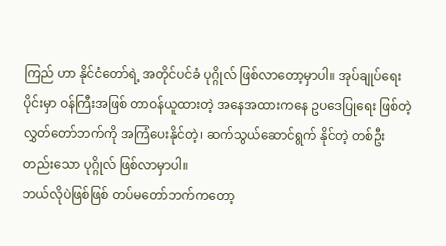ကြည် ဟာ နိုင်ငံတော်ရဲ့ အတိုင်ပင်ခံ ပုဂ္ဂိုလ် ဖြစ်လာတော့မှာပါ။ အုပ်ချုပ်ရေးပိုင်းမှာ ဝန်ကြီးအဖြစ် တာဝန်ယူထားတဲ့ အနေအထားကနေ ဥပဒေပြုရေး ဖြစ်တဲ့ လွှတ်တော်ဘက်ကို အကြံပေးနိုင်တဲ့၊ ဆက်သွယ်ဆောင်ရွက် နိုင်တဲ့ တစ်ဦးတည်းသော ပုဂ္ဂိုလ် ဖြစ်လာမှာပါ။
ဘယ်လိုပဲဖြစ်ဖြစ် တပ်မတော်ဘက်ကတော့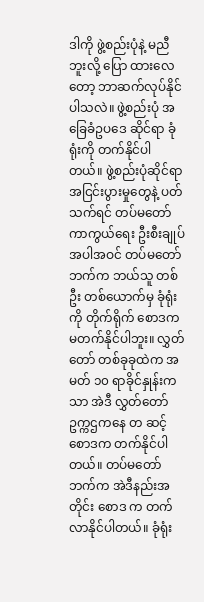ဒါကို ဖွဲ့စည်းပုံနဲ့ မညီဘူးလို့ ပြော ထားလေတော့ ဘာဆက်လုပ်နိုင်ပါသလဲ။ ဖွဲ့စည်းပုံ အခြေခံဥပဒေ ဆိုင်ရာ ခုံရုံးကို တက်နိုင်ပါတယ်။ ဖွဲ့စည်းပုံဆိုင်ရာ အငြင်းပွားမှုတွေနဲ့ ပတ်သက်ရင် တပ်မတော် ကာကွယ်ရေး ဦးစီးချုပ် အပါအဝင် တပ်မတော်ဘက်က ဘယ်သူ တစ်ဦး တစ်ယောက်မှ ခုံရုံးကို တိုက်ရိုက် စောဒက မတက်နိုင်ပါဘူး။ လွှတ်တော် တစ်ခုခုထဲက အမတ် ၁၀ ရာခိုင်နှုန်းကသာ အဲဒီ လွှတ်တော်ဥက္ကဌကနေ တ ဆင့် စောဒက တက်နိုင်ပါတယ်။ တပ်မတော်ဘက်က အဲဒီနည်းအတိုင်း စောဒ က တက်လာနိုင်ပါတယ်။ ခုံရုံး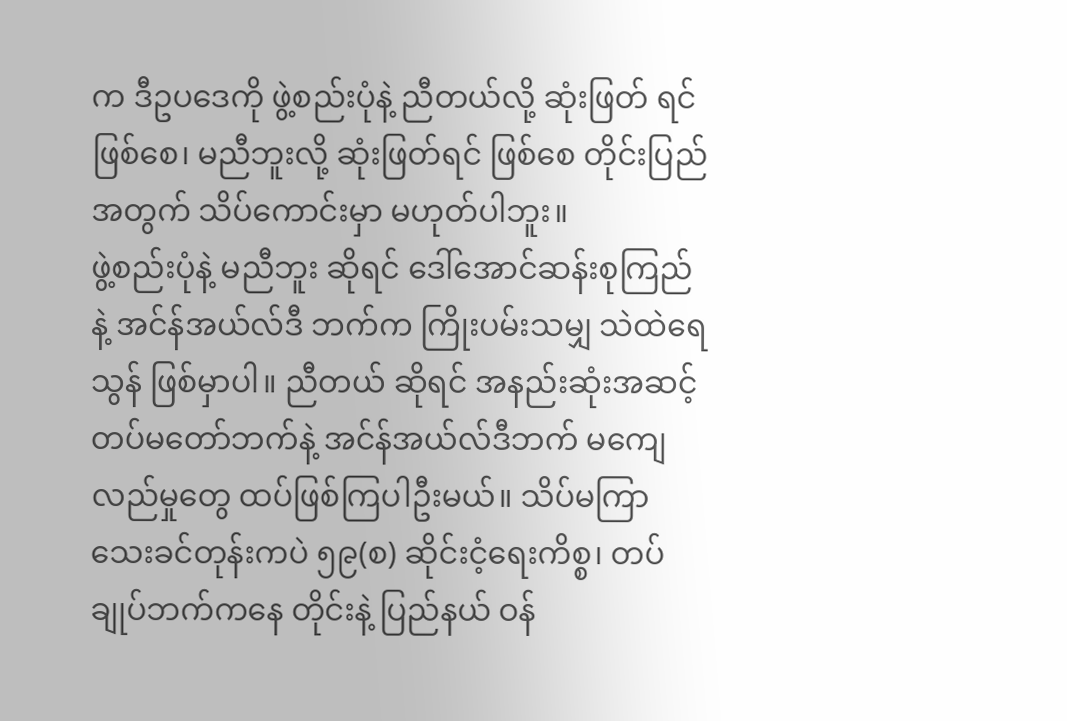က ဒီဥပဒေကို ဖွဲ့စည်းပုံနဲ့ ညီတယ်လို့ ဆုံးဖြတ် ရင် ဖြစ်စေ၊ မညီဘူးလို့ ဆုံးဖြတ်ရင် ဖြစ်စေ တိုင်းပြည်အတွက် သိပ်ကောင်းမှာ မဟုတ်ပါဘူး။
ဖွဲ့စည်းပုံနဲ့ မညီဘူး ဆိုရင် ဒေါ်အောင်ဆန်းစုကြည်နဲ့ အင်န်အယ်လ်ဒီ ဘက်က ကြိုးပမ်းသမျှ သဲထဲရေသွန် ဖြစ်မှာပါ။ ညီတယ် ဆိုရင် အနည်းဆုံးအဆင့် တပ်မတော်ဘက်နဲ့ အင်န်အယ်လ်ဒီဘက် မကျေလည်မှုတွေ ထပ်ဖြစ်ကြပါဦးမယ်။ သိပ်မကြာသေးခင်တုန်းကပဲ ၅၉(စ) ဆိုင်းငံ့ရေးကိစ္စ၊ တပ်ချုပ်ဘက်ကနေ တိုင်းနဲ့ ပြည်နယ် ဝန်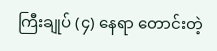ကြီးချုပ် (၄) နေရာ တောင်းတဲ့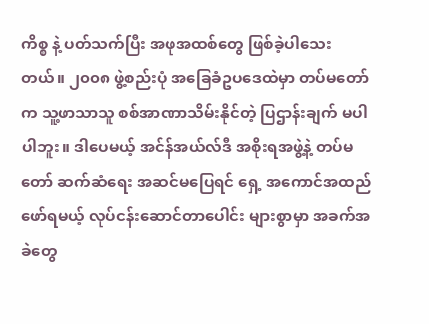ကိစ္စ နဲ့ ပတ်သက်ပြီး အဖုအထစ်တွေ ဖြစ်ခဲ့ပါသေးတယ်။ ၂၀၀၈ ဖွဲ့စည်းပုံ အခြေခံဥပဒေထဲမှာ တပ်မတော်က သူ့ဖာသာသူ စစ်အာဏာသိမ်းနိုင်တဲ့ ပြဌာန်းချက် မပါပါဘူး။ ဒါပေမယ့် အင်န်အယ်လ်ဒီ အစိုးရအဖွဲ့နဲ့ တပ်မတော် ဆက်ဆံရေး အဆင်မပြေရင် ရှေ့ အကောင်အထည် ဖော်ရမယ့် လုပ်ငန်းဆောင်တာပေါင်း များစွာမှာ အခက်အခဲတွေ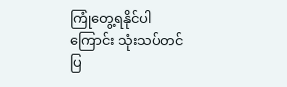ကြုံတွေ့ရနိုင်ပါကြောင်း သုံးသပ်တင်ပြ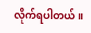လိုက်ရပါတယ်။